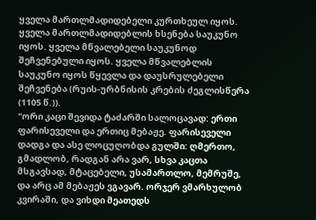ყველა მართლმადიდებელი კურთხეულ იყოს. ყველა მართლმადიდებლის ხსენება საუკუნო იყოს. ყველა მწვალებელი საუკუნოდ შეჩვენებული იყოს. ყველა მწვალებლის საუკუნო იყოს წყევლა და დაუსრულებელი შეჩვენება (რუის-ურბნისის კრების ძეგლისწერა (1105 წ.)).
"ორი კაცი შევიდა ტაძარში სალოცავად: ერთი ფარისეველი და ერთიც მებაჟე. ფარისეველი დადგა და ასე ლოცუღობდა გულში: ღმერთო, გმადლობ, რადგან არა ვარ, სხვა კაცთა მსგავსად, მტაცებელი, უსამართლო, მემრუშე, და არც ამ მებაჟეს ვგავარ. ორჯერ ვმარხულობ კვირაში, და ვიხდი მეათედს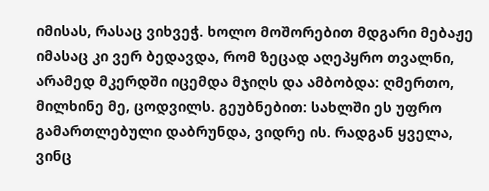იმისას, რასაც ვიხვეჭ. ხოლო მოშორებით მდგარი მებაჟე იმასაც კი ვერ ბედავდა, რომ ზეცად აღეპყრო თვალნი, არამედ მკერდში იცემდა მჯიღს და ამბობდა: ღმერთო, მილხინე მე, ცოდვილს. გეუბნებით: სახლში ეს უფრო გამართლებული დაბრუნდა, ვიდრე ის. რადგან ყველა, ვინც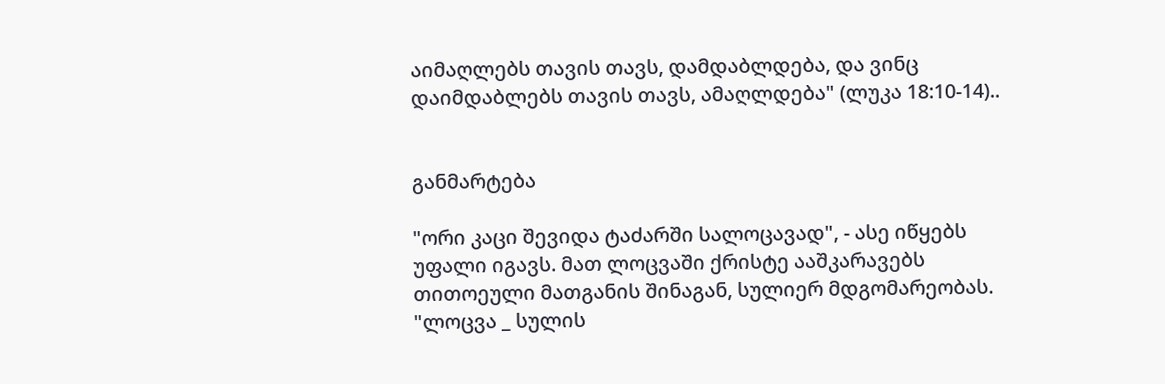აიმაღლებს თავის თავს, დამდაბლდება, და ვინც დაიმდაბლებს თავის თავს, ამაღლდება" (ლუკა 18:10-14)..


განმარტება

"ორი კაცი შევიდა ტაძარში სალოცავად", - ასე იწყებს უფალი იგავს. მათ ლოცვაში ქრისტე ააშკარავებს თითოეული მათგანის შინაგან, სულიერ მდგომარეობას. "ლოცვა _ სულის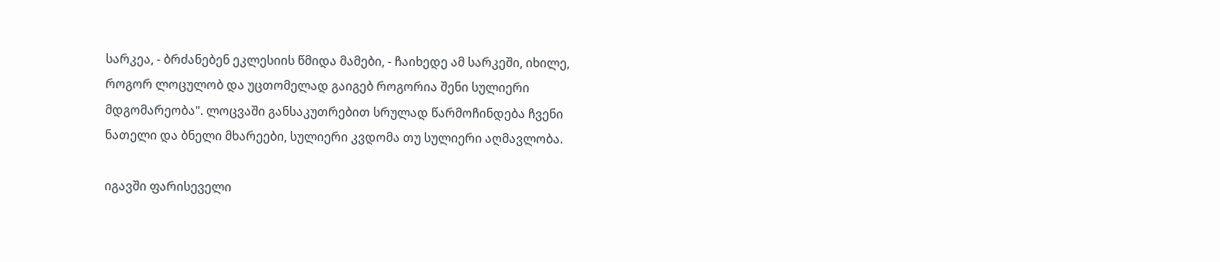სარკეა, - ბრძანებენ ეკლესიის წმიდა მამები, - ჩაიხედე ამ სარკეში, იხილე, როგორ ლოცულობ და უცთომელად გაიგებ როგორია შენი სულიერი მდგომარეობა". ლოცვაში განსაკუთრებით სრულად წარმოჩინდება ჩვენი ნათელი და ბნელი მხარეები, სულიერი კვდომა თუ სულიერი აღმავლობა.

იგავში ფარისეველი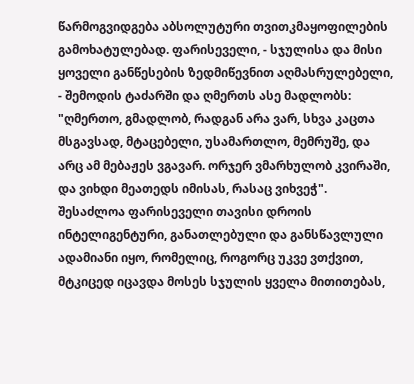წარმოგვიდგება აბსოლუტური თვითკმაყოფილების გამოხატულებად. ფარისეველი, - სჯულისა და მისი ყოველი განწესების ზედმიწევნით აღმასრულებელი, - შემოდის ტაძარში და ღმერთს ასე მადლობს: "ღმერთო, გმადლობ, რადგან არა ვარ, სხვა კაცთა მსგავსად, მტაცებელი, უსამართლო, მემრუშე, და არც ამ მებაჟეს ვგავარ. ორჯერ ვმარხულობ კვირაში, და ვიხდი მეათედს იმისას, რასაც ვიხვეჭ". შესაძლოა ფარისეველი თავისი დროის ინტელიგენტური, განათლებული და განსწავლული ადამიანი იყო, რომელიც, როგორც უკვე ვთქვით, მტკიცედ იცავდა მოსეს სჯულის ყველა მითითებას,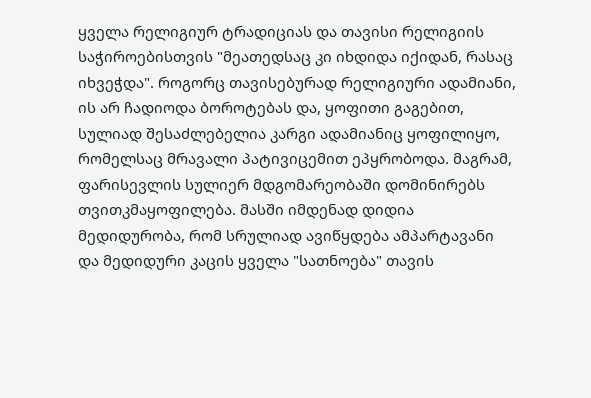ყველა რელიგიურ ტრადიციას და თავისი რელიგიის საჭიროებისთვის "მეათედსაც კი იხდიდა იქიდან, რასაც იხვეჭდა". როგორც თავისებურად რელიგიური ადამიანი, ის არ ჩადიოდა ბოროტებას და, ყოფითი გაგებით, სულიად შესაძლებელია კარგი ადამიანიც ყოფილიყო, რომელსაც მრავალი პატივიცემით ეპყრობოდა. მაგრამ, ფარისევლის სულიერ მდგომარეობაში დომინირებს თვითკმაყოფილება. მასში იმდენად დიდია მედიდურობა, რომ სრულიად ავიწყდება ამპარტავანი და მედიდური კაცის ყველა "სათნოება" თავის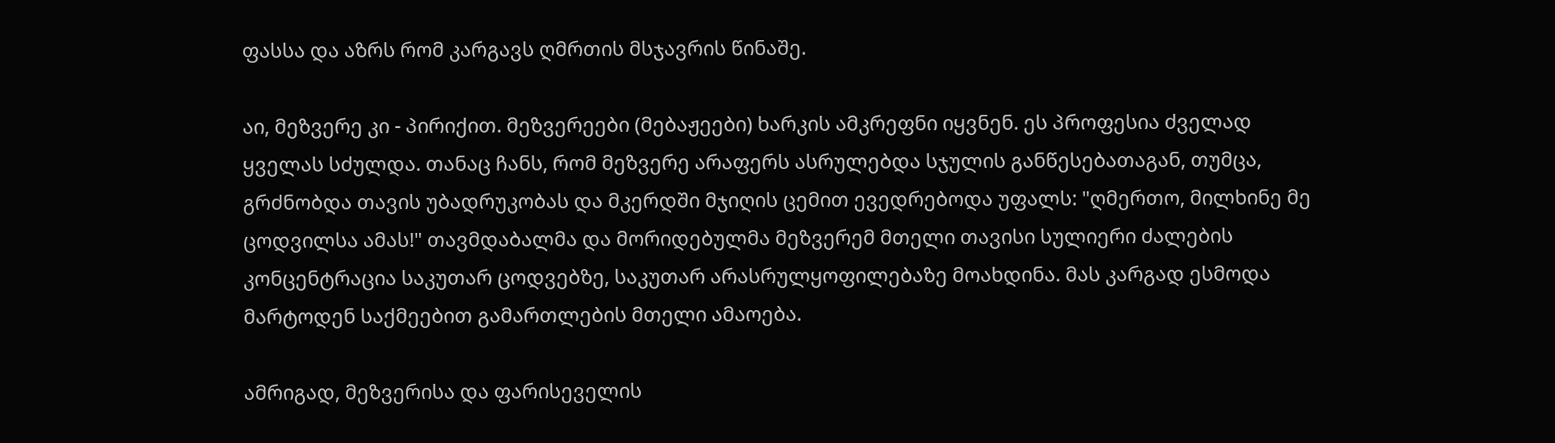ფასსა და აზრს რომ კარგავს ღმრთის მსჯავრის წინაშე.

აი, მეზვერე კი - პირიქით. მეზვერეები (მებაჟეები) ხარკის ამკრეფნი იყვნენ. ეს პროფესია ძველად ყველას სძულდა. თანაც ჩანს, რომ მეზვერე არაფერს ასრულებდა სჯულის განწესებათაგან, თუმცა, გრძნობდა თავის უბადრუკობას და მკერდში მჯიღის ცემით ევედრებოდა უფალს: "ღმერთო, მილხინე მე ცოდვილსა ამას!" თავმდაბალმა და მორიდებულმა მეზვერემ მთელი თავისი სულიერი ძალების კონცენტრაცია საკუთარ ცოდვებზე, საკუთარ არასრულყოფილებაზე მოახდინა. მას კარგად ესმოდა მარტოდენ საქმეებით გამართლების მთელი ამაოება.

ამრიგად, მეზვერისა და ფარისეველის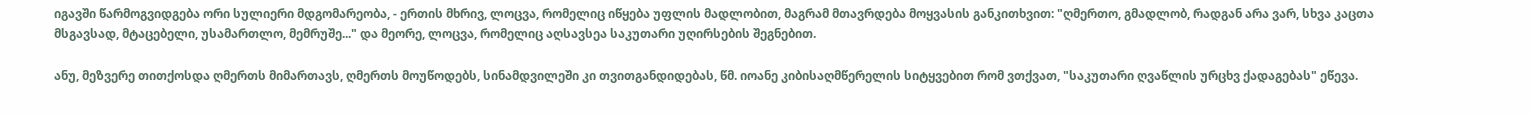იგავში წარმოგვიდგება ორი სულიერი მდგომარეობა, - ერთის მხრივ, ლოცვა, რომელიც იწყება უფლის მადლობით, მაგრამ მთავრდება მოყვასის განკითხვით: "ღმერთო, გმადლობ, რადგან არა ვარ, სხვა კაცთა მსგავსად, მტაცებელი, უსამართლო, მემრუშე..." და მეორე, ლოცვა, რომელიც აღსავსეა საკუთარი უღირსების შეგნებით.

ანუ, მეზვერე თითქოსდა ღმერთს მიმართავს, ღმერთს მოუწოდებს, სინამდვილეში კი თვითგანდიდებას, წმ. იოანე კიბისაღმწერელის სიტყვებით რომ ვთქვათ, "საკუთარი ღვაწლის ურცხვ ქადაგებას" ეწევა.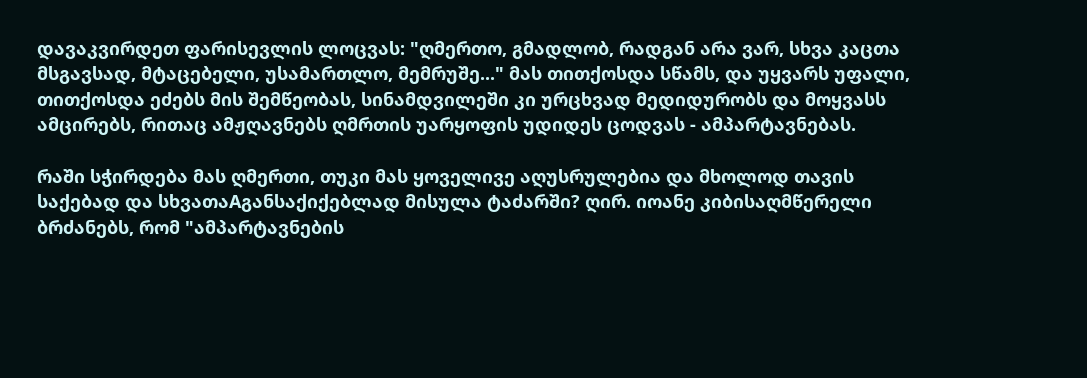დავაკვირდეთ ფარისევლის ლოცვას: "ღმერთო, გმადლობ, რადგან არა ვარ, სხვა კაცთა მსგავსად, მტაცებელი, უსამართლო, მემრუშე..." მას თითქოსდა სწამს, და უყვარს უფალი, თითქოსდა ეძებს მის შემწეობას, სინამდვილეში კი ურცხვად მედიდურობს და მოყვასს ამცირებს, რითაც ამჟღავნებს ღმრთის უარყოფის უდიდეს ცოდვას - ამპარტავნებას.

რაში სჭირდება მას ღმერთი, თუკი მას ყოველივე აღუსრულებია და მხოლოდ თავის საქებად და სხვათაAგანსაქიქებლად მისულა ტაძარში? ღირ. იოანე კიბისაღმწერელი ბრძანებს, რომ "ამპარტავნების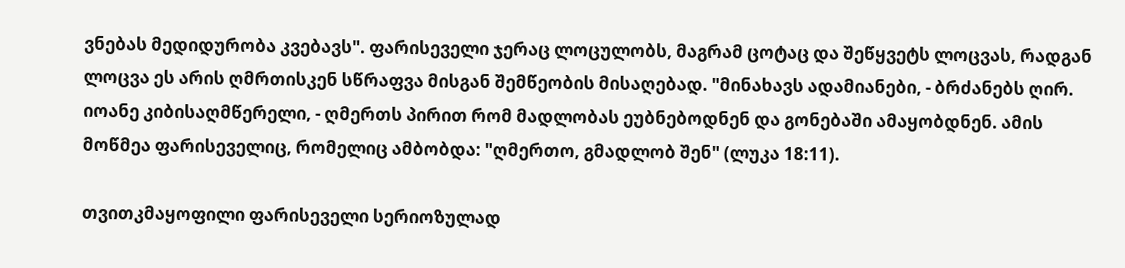ვნებას მედიდურობა კვებავს". ფარისეველი ჯერაც ლოცულობს, მაგრამ ცოტაც და შეწყვეტს ლოცვას, რადგან ლოცვა ეს არის ღმრთისკენ სწრაფვა მისგან შემწეობის მისაღებად. "მინახავს ადამიანები, - ბრძანებს ღირ. იოანე კიბისაღმწერელი, - ღმერთს პირით რომ მადლობას ეუბნებოდნენ და გონებაში ამაყობდნენ. ამის მოწმეა ფარისეველიც, რომელიც ამბობდა: "ღმერთო, გმადლობ შენ" (ლუკა 18:11).

თვითკმაყოფილი ფარისეველი სერიოზულად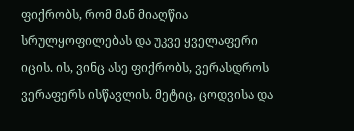ფიქრობს, რომ მან მიაღწია სრულყოფილებას და უკვე ყველაფერი იცის. ის, ვინც ასე ფიქრობს, ვერასდროს ვერაფერს ისწავლის. მეტიც, ცოდვისა და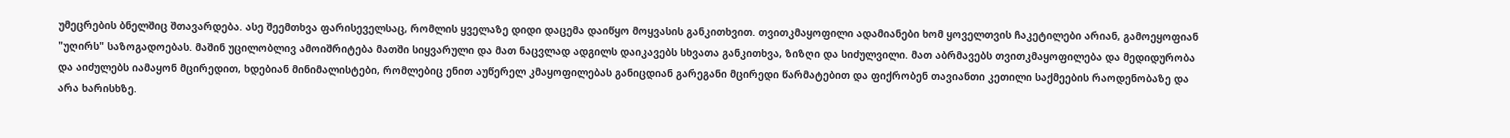უმეცრების ბნელშიც შთავარდება. ასე შეემთხვა ფარისეველსაც, რომლის ყველაზე დიდი დაცემა დაიწყო მოყვასის განკითხვით. თვითკმაყოფილი ადამიანები ხომ ყოველთვის ჩაკეტილები არიან, გამოეყოფიან "უღირს" საზოგადოებას. მაშინ უცილობლივ ამოიშრიტება მათში სიყვარული და მათ ნაცვლად ადგილს დაიკავებს სხვათა განკითხვა, ზიზღი და სიძულვილი. მათ აბრმავებს თვითკმაყოფილება და მედიდურობა და აიძულებს იამაყონ მცირედით, ხდებიან მინიმალისტები, რომლებიც ენით აუწერელ კმაყოფილებას განიცდიან გარეგანი მცირედი წარმატებით და ფიქრობენ თავიანთი კეთილი საქმეების რაოდენობაზე და არა ხარისხზე.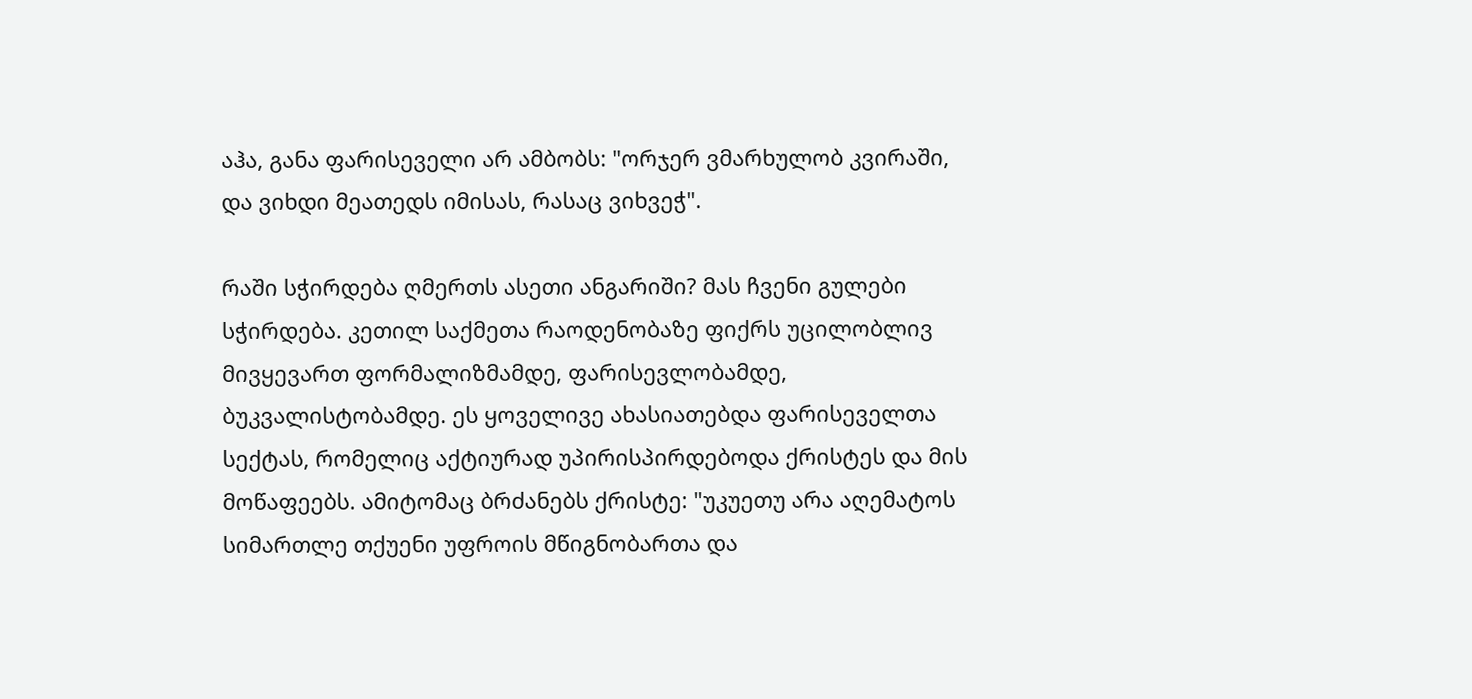აჰა, განა ფარისეველი არ ამბობს: "ორჯერ ვმარხულობ კვირაში, და ვიხდი მეათედს იმისას, რასაც ვიხვეჭ".

რაში სჭირდება ღმერთს ასეთი ანგარიში? მას ჩვენი გულები სჭირდება. კეთილ საქმეთა რაოდენობაზე ფიქრს უცილობლივ მივყევართ ფორმალიზმამდე, ფარისევლობამდე, ბუკვალისტობამდე. ეს ყოველივე ახასიათებდა ფარისეველთა სექტას, რომელიც აქტიურად უპირისპირდებოდა ქრისტეს და მის მოწაფეებს. ამიტომაც ბრძანებს ქრისტე: "უკუეთუ არა აღემატოს სიმართლე თქუენი უფროის მწიგნობართა და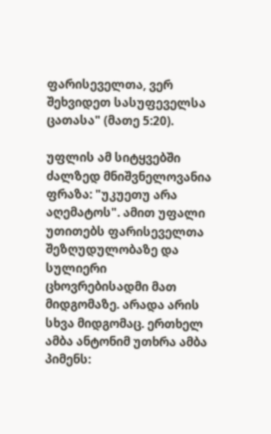ფარისეველთა, ვერ შეხვიდეთ სასუფეველსა ცათასა" (მათე 5:20).

უფლის ამ სიტყვებში ძალზედ მნიშვნელოვანია ფრაზა: "უკუეთუ არა აღემატოს". ამით უფალი უთითებს ფარისეველთა შეზღუდულობაზე და სულიერი ცხოვრებისადმი მათ მიდგომაზე. არადა არის სხვა მიდგომაც. ერთხელ ამბა ანტონიმ უთხრა ამბა პიმენს: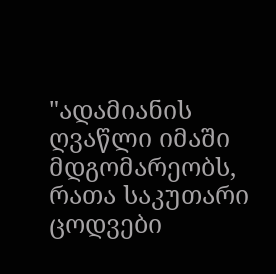"ადამიანის ღვაწლი იმაში მდგომარეობს, რათა საკუთარი ცოდვები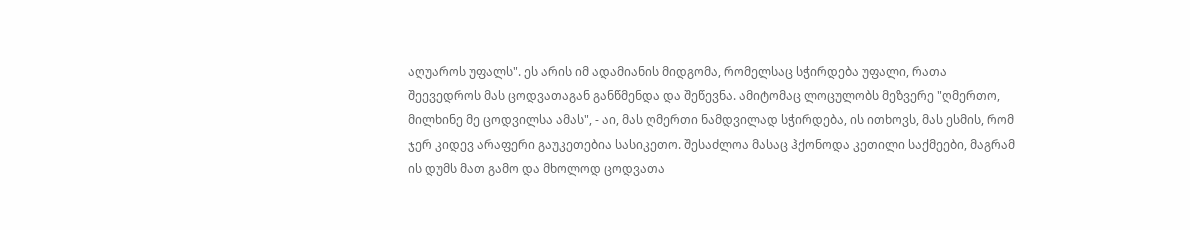აღუაროს უფალს". ეს არის იმ ადამიანის მიდგომა, რომელსაც სჭირდება უფალი, რათა შეევედროს მას ცოდვათაგან განწმენდა და შეწევნა. ამიტომაც ლოცულობს მეზვერე "ღმერთო, მილხინე მე ცოდვილსა ამას", - აი, მას ღმერთი ნამდვილად სჭირდება, ის ითხოვს, მას ესმის, რომ ჯერ კიდევ არაფერი გაუკეთებია სასიკეთო. შესაძლოა მასაც ჰქონოდა კეთილი საქმეები, მაგრამ ის დუმს მათ გამო და მხოლოდ ცოდვათა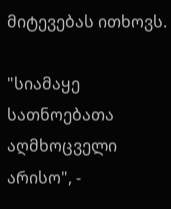მიტევებას ითხოვს.

"სიამაყე სათნოებათა აღმხოცველი არისო", -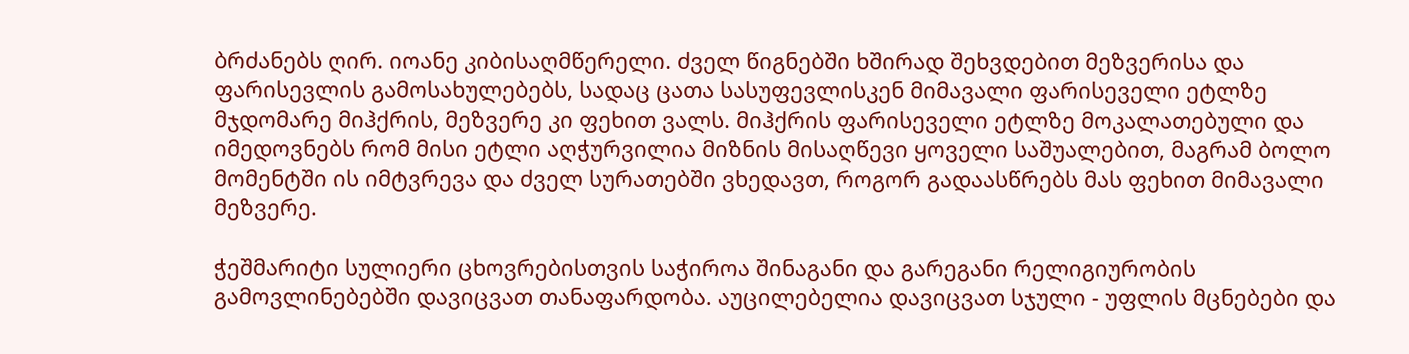ბრძანებს ღირ. იოანე კიბისაღმწერელი. ძველ წიგნებში ხშირად შეხვდებით მეზვერისა და ფარისევლის გამოსახულებებს, სადაც ცათა სასუფევლისკენ მიმავალი ფარისეველი ეტლზე მჯდომარე მიჰქრის, მეზვერე კი ფეხით ვალს. მიჰქრის ფარისეველი ეტლზე მოკალათებული და იმედოვნებს რომ მისი ეტლი აღჭურვილია მიზნის მისაღწევი ყოველი საშუალებით, მაგრამ ბოლო მომენტში ის იმტვრევა და ძველ სურათებში ვხედავთ, როგორ გადაასწრებს მას ფეხით მიმავალი მეზვერე.

ჭეშმარიტი სულიერი ცხოვრებისთვის საჭიროა შინაგანი და გარეგანი რელიგიურობის გამოვლინებებში დავიცვათ თანაფარდობა. აუცილებელია დავიცვათ სჯული - უფლის მცნებები და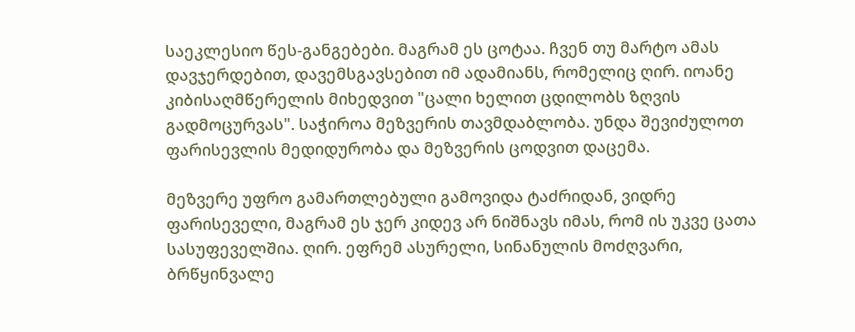საეკლესიო წეს-განგებები. მაგრამ ეს ცოტაა. ჩვენ თუ მარტო ამას დავჯერდებით, დავემსგავსებით იმ ადამიანს, რომელიც ღირ. იოანე კიბისაღმწერელის მიხედვით "ცალი ხელით ცდილობს ზღვის გადმოცურვას". საჭიროა მეზვერის თავმდაბლობა. უნდა შევიძულოთ ფარისევლის მედიდურობა და მეზვერის ცოდვით დაცემა.

მეზვერე უფრო გამართლებული გამოვიდა ტაძრიდან, ვიდრე ფარისეველი, მაგრამ ეს ჯერ კიდევ არ ნიშნავს იმას, რომ ის უკვე ცათა სასუფეველშია. ღირ. ეფრემ ასურელი, სინანულის მოძღვარი, ბრწყინვალე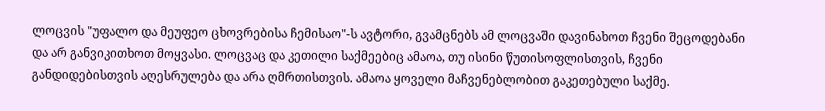ლოცვის "უფალო და მეუფეო ცხოვრებისა ჩემისაო"-ს ავტორი, გვამცნებს ამ ლოცვაში დავინახოთ ჩვენი შეცოდებანი და არ განვიკითხოთ მოყვასი. ლოცვაც და კეთილი საქმეებიც ამაოა, თუ ისინი წუთისოფლისთვის, ჩვენი განდიდებისთვის აღესრულება და არა ღმრთისთვის. ამაოა ყოველი მაჩვენებლობით გაკეთებული საქმე.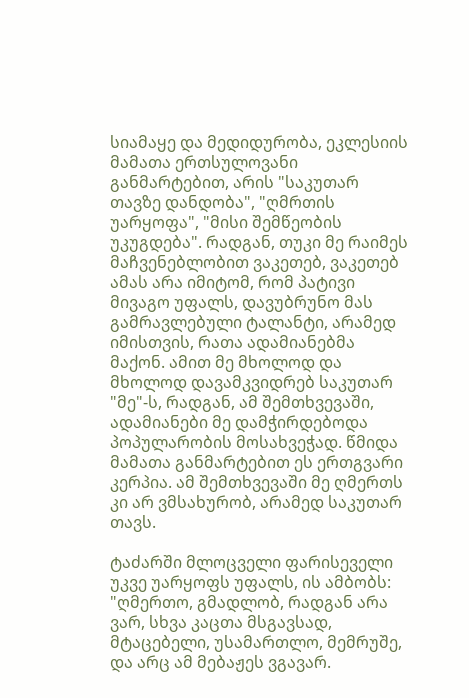სიამაყე და მედიდურობა, ეკლესიის მამათა ერთსულოვანი განმარტებით, არის "საკუთარ თავზე დანდობა", "ღმრთის უარყოფა", "მისი შემწეობის უკუგდება". რადგან, თუკი მე რაიმეს მაჩვენებლობით ვაკეთებ, ვაკეთებ ამას არა იმიტომ, რომ პატივი მივაგო უფალს, დავუბრუნო მას გამრავლებული ტალანტი, არამედ იმისთვის, რათა ადამიანებმა მაქონ. ამით მე მხოლოდ და მხოლოდ დავამკვიდრებ საკუთარ "მე"-ს, რადგან, ამ შემთხვევაში, ადამიანები მე დამჭირდებოდა პოპულარობის მოსახვეჭად. წმიდა მამათა განმარტებით ეს ერთგვარი კერპია. ამ შემთხვევაში მე ღმერთს კი არ ვმსახურობ, არამედ საკუთარ თავს.

ტაძარში მლოცველი ფარისეველი უკვე უარყოფს უფალს, ის ამბობს: "ღმერთო, გმადლობ, რადგან არა ვარ, სხვა კაცთა მსგავსად, მტაცებელი, უსამართლო, მემრუშე, და არც ამ მებაჟეს ვგავარ.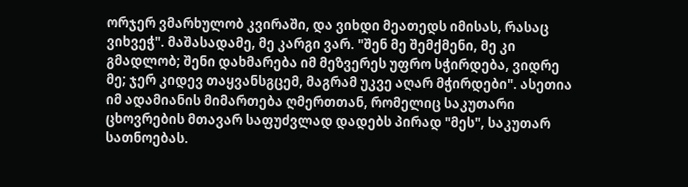ორჯერ ვმარხულობ კვირაში, და ვიხდი მეათედს იმისას, რასაც ვიხვეჭ". მაშასადამე, მე კარგი ვარ. "შენ მე შემქმენი, მე კი გმადლობ; შენი დახმარება იმ მეზვერეს უფრო სჭირდება, ვიდრე მე; ჯერ კიდევ თაყვანსგცემ, მაგრამ უკვე აღარ მჭირდები". ასეთია იმ ადამიანის მიმართება ღმერთთან, რომელიც საკუთარი ცხოვრების მთავარ საფუძვლად დადებს პირად "მეს", საკუთარ სათნოებას.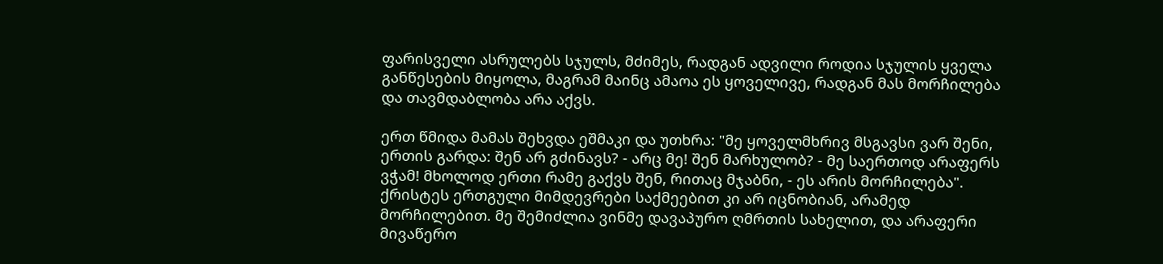ფარისველი ასრულებს სჯულს, მძიმეს, რადგან ადვილი როდია სჯულის ყველა განწესების მიყოლა, მაგრამ მაინც ამაოა ეს ყოველივე, რადგან მას მორჩილება და თავმდაბლობა არა აქვს.

ერთ წმიდა მამას შეხვდა ეშმაკი და უთხრა: "მე ყოველმხრივ მსგავსი ვარ შენი, ერთის გარდა: შენ არ გძინავს? - არც მე! შენ მარხულობ? - მე საერთოდ არაფერს ვჭამ! მხოლოდ ერთი რამე გაქვს შენ, რითაც მჯაბნი, - ეს არის მორჩილება". ქრისტეს ერთგული მიმდევრები საქმეებით კი არ იცნობიან, არამედ მორჩილებით. მე შემიძლია ვინმე დავაპურო ღმრთის სახელით, და არაფერი მივაწერო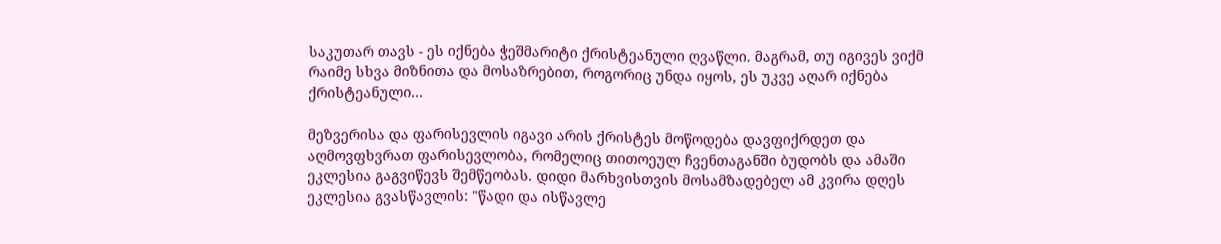საკუთარ თავს - ეს იქნება ჭეშმარიტი ქრისტეანული ღვაწლი. მაგრამ, თუ იგივეს ვიქმ რაიმე სხვა მიზნითა და მოსაზრებით, როგორიც უნდა იყოს, ეს უკვე აღარ იქნება ქრისტეანული...

მეზვერისა და ფარისევლის იგავი არის ქრისტეს მოწოდება დავფიქრდეთ და აღმოვფხვრათ ფარისევლობა, რომელიც თითოეულ ჩვენთაგანში ბუდობს და ამაში ეკლესია გაგვიწევს შემწეობას. დიდი მარხვისთვის მოსამზადებელ ამ კვირა დღეს ეკლესია გვასწავლის: "წადი და ისწავლე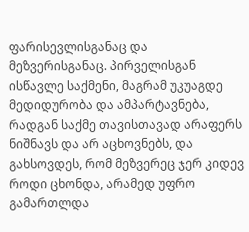ფარისევლისგანაც და მეზვერისგანაც. პირველისგან ისწავლე საქმენი, მაგრამ უკუაგდე მედიდურობა და ამპარტავნება, რადგან საქმე თავისთავად არაფერს ნიშნავს და არ აცხოვნებს, და გახსოვდეს, რომ მეზვერეც ჯერ კიდევ როდი ცხონდა, არამედ უფრო გამართლდა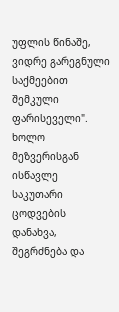უფლის წინაშე, ვიდრე გარეგნული საქმეებით შემკული ფარისეველი". ხოლო მეზვერისგან ისწავლე საკუთარი ცოდვების დანახვა, შეგრძნება და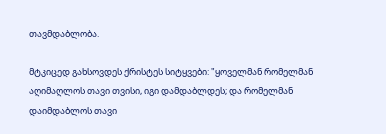თავმდაბლობა.

მტკიცედ გახსოვდეს ქრისტეს სიტყვები: "ყოველმან რომელმან აღიმაღლოს თავი თვისი, იგი დამდაბლდეს; და რომელმან დაიმდაბლოს თავი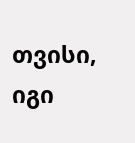თვისი, იგი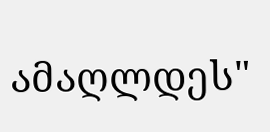ამაღლდეს"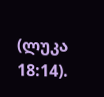(ლუკა 18:14).